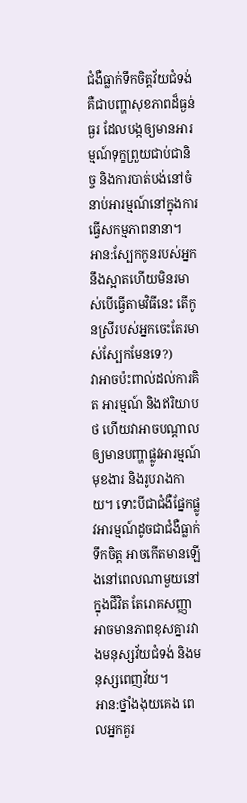ជំងឺធ្លាក់ទឹកចិត្តវ័យជំទង់ គឺជាបញ្ហាសុខភាពដ៏ធ្ងន់ធ្ងរ ដែលបង្កឲ្យមានអារម្មណ៍ទុក្ខព្រួយជាប់ជានិច្ច និងការបាត់បង់នៅចំនាប់អារម្មណ៍នៅក្នុងការធ្វើសកម្មភាពនានា។
អាន:ស្បែកកូនរបស់អ្នកនឹងស្អាតហើយមិនរមាស់បើធ្វើតាមវិធីនេះ តើកូនស្រីរបស់អ្នកចេះតែរមាស់ស្បែកមែនទេ?)
វាអាចប៉ះពាល់ដល់ការគិត អារម្មណ៍ និងឥរិយាបថ ហើយវាអាចបណ្ដាលឲ្យមានបញ្ហាផ្លូវអារម្មណ៍ មុខងារ និងរូបរាងកាយ។ ទោះបីជាជំងឺផ្នែកផ្លូវអារម្មណ៍ដូចជាជំងឺធ្លាក់ទឹកចិត្ត អាចកើតមានឡើងនៅពេលណាមួយនៅក្នុងជីវិត តែរោគសញ្ញាអាចមានភាពខុសគ្នារវាងមនុស្សវ័យជំទង់ និងមនុស្សពេញវ័យ។
អាន:ថ្នាំងងុយគេង ពេលអ្នកគួរ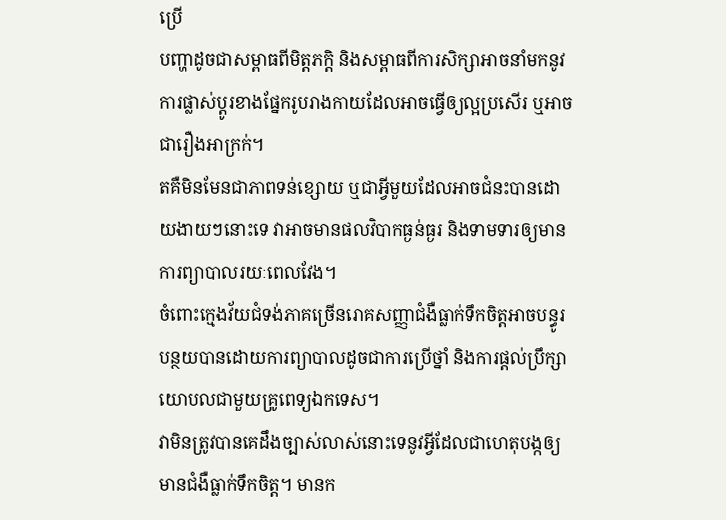ប្រើ
បញ្ហាដូចជាសម្ពាធពីមិត្តភក្តិ និងសម្ពាធពីការសិក្សាអាចនាំមកនូវការផ្លាស់ប្តូរខាងផ្នែករូបរាងកាយដែលអាចធ្វើឲ្យល្អប្រសើរ ឬអាចជារឿងអាក្រក់។
តគឺមិនមែនជាភាពទន់ខ្សោយ ឬជាអ្វីមួយដែលអាចជំនះបានដោយងាយៗនោះទេ វាអាចមានផលវិបាកធ្ងន់ធ្ងរ និងទាមទារឲ្យមានការព្យាបាលរយៈពេលវែង។
ចំពោះក្មេងវ័យជំទង់ភាគច្រើនរោគសញ្ញាជំងឺធ្លាក់ទឹកចិត្តអាចបន្ធូរបន្ថយបានដោយការព្យាបាលដូចជាការប្រើថ្នាំ និងការផ្តល់ប្រឹក្សាយោបលជាមួយគ្រូពេទ្យឯកទេស។
វាមិនត្រូវបានគេដឹងច្បាស់លាស់នោះទេនូវអ្វីដែលជាហេតុបង្កឲ្យមានជំងឺធ្លាក់ទឹកចិត្ត។ មានក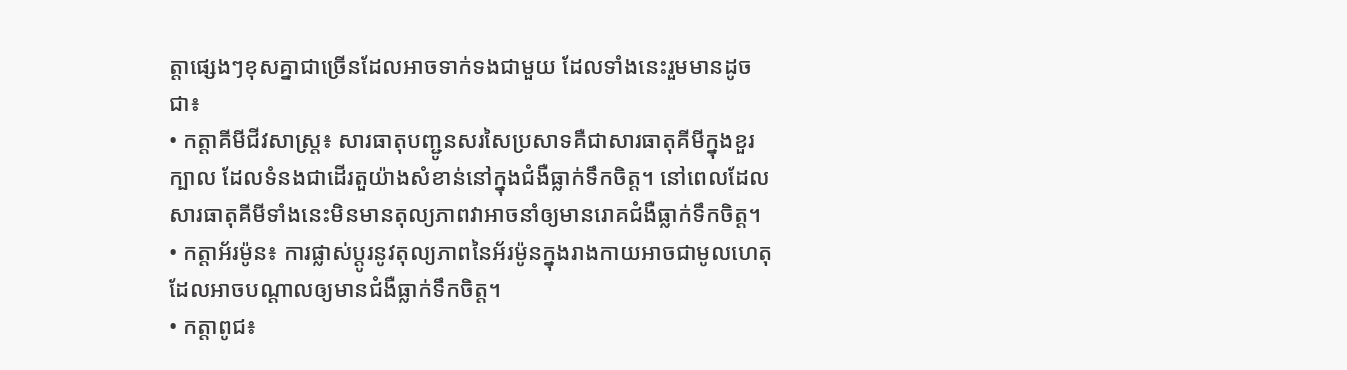ត្តាផ្សេងៗខុសគ្នាជាច្រើនដែលអាចទាក់ទងជាមួយ ដែលទាំងនេះរួមមានដូចជា៖
• កត្តាគីមីជីវសាស្រ្ត៖ សារធាតុបញ្ជូនសរសៃប្រសាទគឺជាសារធាតុគីមីក្នុងខួរក្បាល ដែលទំនងជាដើរតួយ៉ាងសំខាន់នៅក្នុងជំងឺធ្លាក់ទឹកចិត្ត។ នៅពេលដែលសារធាតុគីមីទាំងនេះមិនមានតុល្យភាពវាអាចនាំឲ្យមានរោគជំងឺធ្លាក់ទឹកចិត្ត។
• កត្តាអ័រម៉ូន៖ ការផ្លាស់ប្តូរនូវតុល្យភាពនៃអ័រម៉ូនក្នុងរាងកាយអាចជាមូលហេតុដែលអាចបណ្តាលឲ្យមានជំងឺធ្លាក់ទឹកចិត្ត។
• កត្តាពូជ៖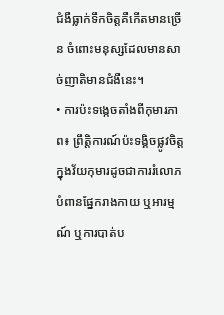ជំងឺធ្លាក់ទឹកចិត្តគឺកើតមានច្រើន ចំពោះមនុស្សដែលមានសាច់ញាតិមានជំងឺនេះ។
• ការប៉ះទង្កេចតាំងពីកុមារភាព៖ ព្រឹត្តិការណ៍ប៉ះទង្គិចផ្លូវចិត្តក្នុងវ័យកុមារដូចជាការរំលោភបំពានផ្នែករាងកាយ ឬអារម្មណ៍ ឬការបាត់ប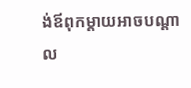ង់ឪពុកម្តាយអាចបណ្តាល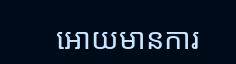អោយមានការ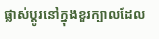ផ្លាស់ប្តូរនៅក្នុងខួរក្បាលដែល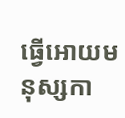ធ្វើអោយមនុស្សកា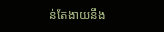ន់តែងាយនឹង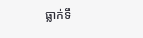ធ្លាក់ទឹ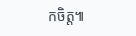កចិត្ត៕